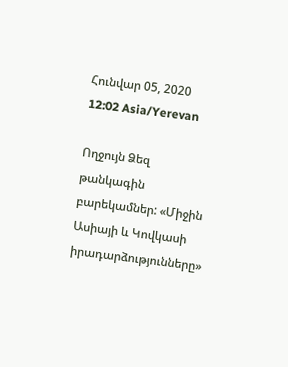Հունվար 05, 2020 12:02 Asia/Yerevan

Ողջույն Ձեզ թանկագին բարեկամներ: «Միջին Ասիայի և Կովկասի իրադարձությունները»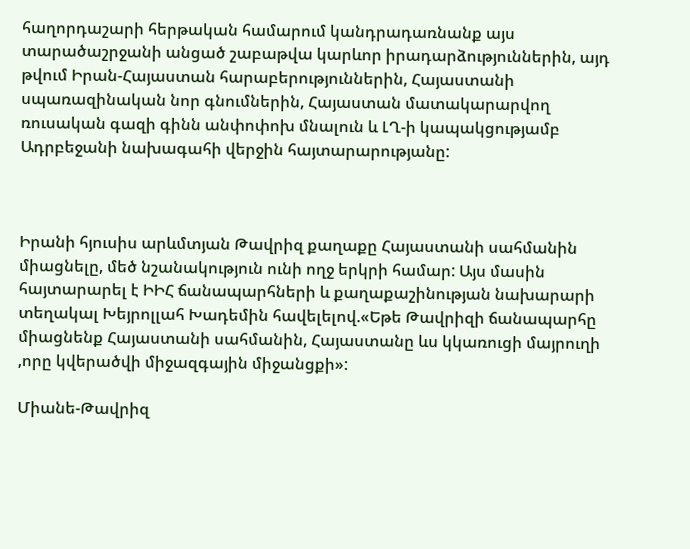հաղորդաշարի հերթական համարում կանդրադառնանք այս տարածաշրջանի անցած շաբաթվա կարևոր իրադարձություններին, այդ թվում Իրան-Հայաստան հարաբերություններին, Հայաստանի սպառազինական նոր գնումներին, Հայաստան մատակարարվող ռուսական գազի գինն անփոփոխ մնալուն և ԼՂ-ի կապակցությամբ Ադրբեջանի նախագահի վերջին հայտարարությանը:



Իրանի հյուսիս արևմտյան Թավրիզ քաղաքը Հայաստանի սահմանին միացնելը, մեծ նշանակություն ունի ողջ երկրի համար: Այս մասին հայտարարել է ԻԻՀ ճանապարհների և քաղաքաշինության նախարարի տեղակալ Խեյրոլլահ Խադեմին հավելելով.«Եթե Թավրիզի ճանապարհը միացնենք Հայաստանի սահմանին, Հայաստանը ևս կկառուցի մայրուղի ,որը կվերածվի միջազգային միջանցքի»:

Միանե-Թավրիզ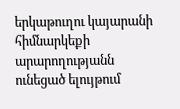երկաթուղու կայարանի հիմնարկեքի արարողությանն ունեցած ելույթում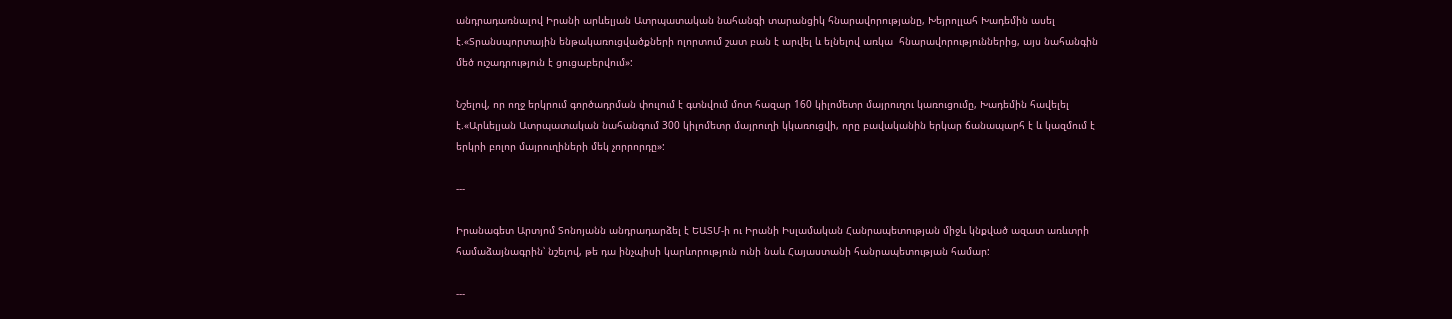անդրադառնալով Իրանի արևելյան Ատրպատական նահանգի տարանցիկ հնարավորությանը, Խեյրոլլահ Խադեմին ասել է.«Տրանսպորտային ենթակառուցվածքների ոլորտում շատ բան է արվել և ելնելով առկա  հնարավորություններից, այս նահանգին մեծ ուշադրություն է ցուցաբերվում»:

Նշելով, որ ողջ երկրում գործադրման փուլում է գտնվում մոտ հազար 160 կիլոմետր մայրուղու կառուցումը, Խադեմին հավելել է.«Արևելյան Ատրպատական նահանգում 300 կիլոմետր մայրուղի կկառուցվի, որը բավականին երկար ճանապարհ է և կազմում է երկրի բոլոր մայրուղիների մեկ չորրորդը»:

---

Իրանագետ Արտյոմ Տոնոյանն անդրադարձել է ԵԱՏՄ-ի ու Իրանի Իսլամական Հանրապետության միջև կնքված ազատ առևտրի համաձայնագրին՝ նշելով, թե դա ինչպիսի կարևորություն ունի նաև Հայաստանի հանրապետության համար:

---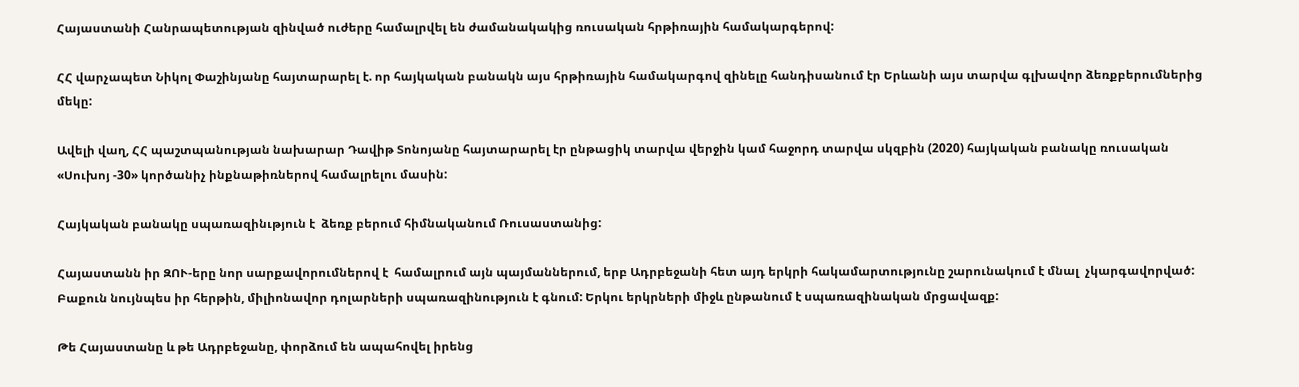Հայաստանի Հանրապետության զինված ուժերը համալրվել են ժամանակակից ռուսական հրթիռային համակարգերով:

ՀՀ վարչապետ Նիկոլ Փաշինյանը հայտարարել է. որ հայկական բանակն այս հրթիռային համակարգով զինելը հանդիսանում էր Երևանի այս տարվա գլխավոր ձեռքբերումներից մեկը:

Ավելի վաղ, ՀՀ պաշտպանության նախարար Դավիթ Տոնոյանը հայտարարել էր ընթացիկ տարվա վերջին կամ հաջորդ տարվա սկզբին (2020) հայկական բանակը ռուսական «Սուխոյ -30» կործանիչ ինքնաթիռներով համալրելու մասին:

Հայկական բանակը սպառազինւթյուն է  ձեռք բերում հիմնականում Ռուսաստանից:

Հայաստանն իր ԶՈՒ-երը նոր սարքավորումներով է  համալրում այն պայմաններում, երբ Ադրբեջանի հետ այդ երկրի հակամարտությունը շարունակում է մնալ  չկարգավորված: Բաքուն նույնպես իր հերթին, միլիոնավոր դոլարների սպառազինություն է գնում: Երկու երկրների միջև ընթանում է սպառազինական մրցավազք:

Թե Հայաստանը և թե Ադրբեջանը, փորձում են ապահովել իրենց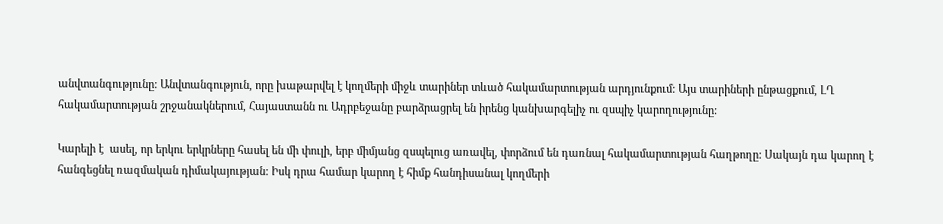անվտանգությունը: Անվտանգություն, որը խաթարվել է կողմերի միջև տարիներ տևած հակամարտության արդյունքում: Այս տարիների ընթացքում, ԼՂ հակամարտության շրջանակներում, Հայաստանն ու Ադրբեջանը բարձրացրել են իրենց կանխարգելիչ ու զսպիչ կարողությունը:

Կարելի է  ասել, որ երկու երկրները հասել են մի փուլի, երբ միմյանց զսպելուց առավել, փորձում են դառնալ հակամարտության հաղթողը: Սակայն դա կարող է հանգեցնել ռազմական դիմակայության: Իսկ դրա համար կարող է հիմք հանդիսանալ կողմերի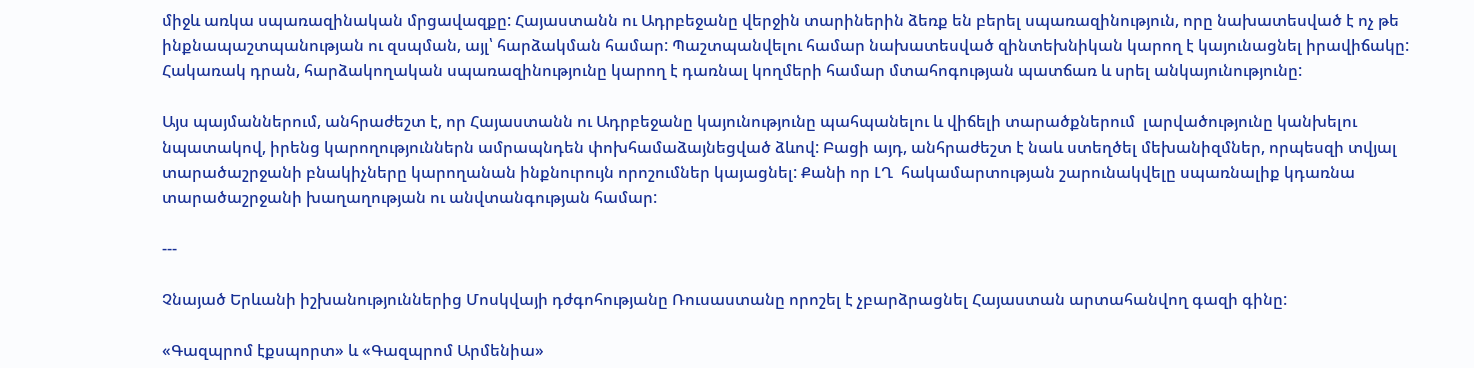միջև առկա սպառազինական մրցավազքը: Հայաստանն ու Ադրբեջանը վերջին տարիներին ձեռք են բերել սպառազինություն, որը նախատեսված է ոչ թե ինքնապաշտպանության ու զսպման, այլ՝ հարձակման համար: Պաշտպանվելու համար նախատեսված զինտեխնիկան կարող է կայունացնել իրավիճակը: Հակառակ դրան, հարձակողական սպառազինությունը կարող է դառնալ կողմերի համար մտահոգության պատճառ և սրել անկայունությունը:

Այս պայմաններում, անհրաժեշտ է, որ Հայաստանն ու Ադրբեջանը կայունությունը պահպանելու և վիճելի տարածքներում  լարվածությունը կանխելու նպատակով, իրենց կարողություններն ամրապնդեն փոխհամաձայնեցված ձևով: Բացի այդ, անհրաժեշտ է նաև ստեղծել մեխանիզմներ, որպեսզի տվյալ տարածաշրջանի բնակիչները կարողանան ինքնուրույն որոշումներ կայացնել: Քանի որ ԼՂ  հակամարտության շարունակվելը սպառնալիք կդառնա տարածաշրջանի խաղաղության ու անվտանգության համար:

---

Չնայած Երևանի իշխանություններից Մոսկվայի դժգոհությանը Ռուսաստանը որոշել է չբարձրացնել Հայաստան արտահանվող գազի գինը:

«Գազպրոմ էքսպորտ» և «Գազպրոմ Արմենիա»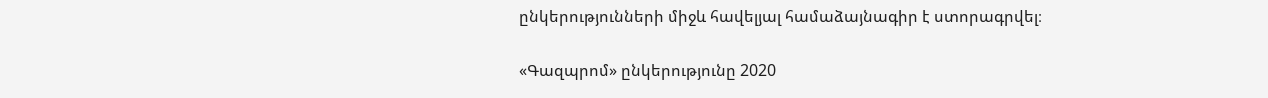ընկերությունների միջև հավելյալ համաձայնագիր է ստորագրվել։

«Գազպրոմ» ընկերությունը 2020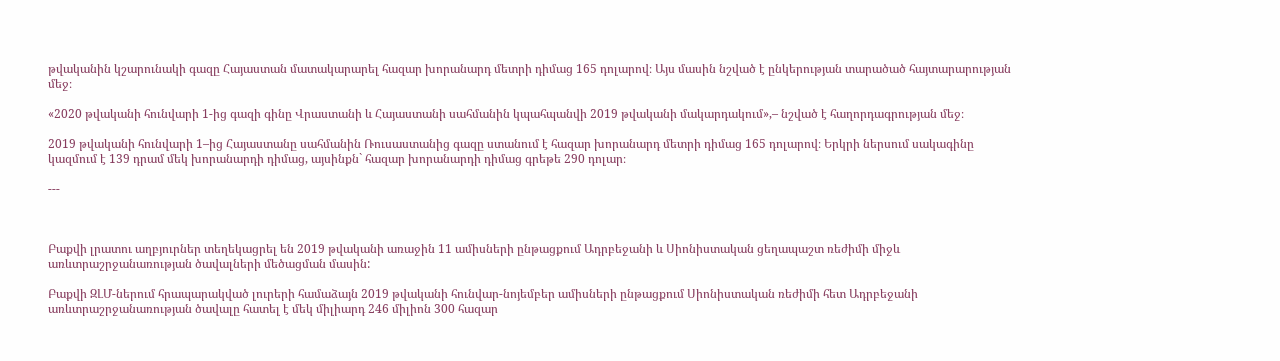թվականին կշարունակի գազը Հայաստան մատակարարել հազար խորանարդ մետրի դիմաց 165 դոլարով։ Այս մասին նշված է ընկերության տարածած հայտարարության մեջ։

«2020 թվականի հունվարի 1-ից գազի գինը Վրաստանի և Հայաստանի սահմանին կպահպանվի 2019 թվականի մակարդակում»,– նշված է հաղորդագրության մեջ։

2019 թվականի հունվարի 1–ից Հայաստանը սահմանին Ռուսաստանից գազը ստանում է հազար խորանարդ մետրի դիմաց 165 դոլարով։ Երկրի ներսում սակագինը կազմում է 139 դրամ մեկ խորանարդի դիմաց, այսինքն` հազար խորանարդի դիմաց գրեթե 290 դոլար։

---



Բաքվի լրատու աղբյուրներ տեղեկացրել են 2019 թվականի առաջին 11 ամիսների ընթացքում Ադրբեջանի և Սիոնիստական ցեղապաշտ ռեժիմի միջև առևտրաշրջանառության ծավալների մեծացման մասին:

Բաքվի ԶԼՄ-ներում հրապարակված լուրերի համաձայն 2019 թվականի հունվար-նոյեմբեր ամիսների ընթացքում Սիոնիստական ռեժիմի հետ Ադրբեջանի առևտրաշրջանառության ծավալը հատել է մեկ միլիարդ 246 միլիոն 300 հազար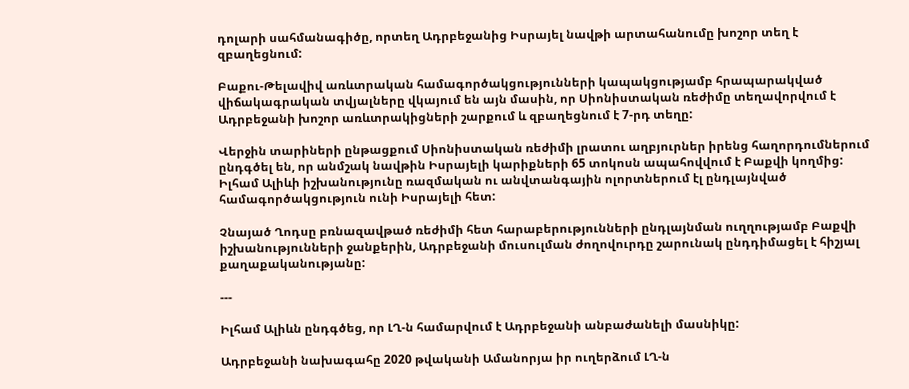դոլարի սահմանագիծը, որտեղ Ադրբեջանից Իսրայել նավթի արտահանումը խոշոր տեղ է զբաղեցնում:

Բաքու-Թելավիվ առևտրական համագործակցությունների կապակցությամբ հրապարակված վիճակագրական տվյալները վկայում են այն մասին, որ Սիոնիստական ռեժիմը տեղավորվում է Ադրբեջանի խոշոր առևտրակիցների շարքում և զբաղեցնում է 7-րդ տեղը:

Վերջին տարիների ընթացքում Սիոնիստական ռեժիմի լրատու աղբյուրներ իրենց հաղորդումներում ընդգծել են, որ անմշակ նավթին Իսրայելի կարիքների 65 տոկոսն ապահովվում է Բաքվի կողմից: Իլհամ Ալիևի իշխանությունը ռազմական ու անվտանգային ոլորտներում էլ ընդլայնված համագործակցություն ունի Իսրայելի հետ:

Չնայած Ղոդսը բռնազավթած ռեժիմի հետ հարաբերությունների ընդլայնման ուղղությամբ Բաքվի իշխանությունների ջանքերին, Ադրբեջանի մուսուլման ժողովուրդը շարունակ ընդդիմացել է հիշյալ քաղաքականությանը:

---

Իլհամ Ալիևն ընդգծեց, որ ԼՂ-ն համարվում է Ադրբեջանի անբաժանելի մասնիկը:

Ադրբեջանի նախագահը 2020 թվականի Ամանորյա իր ուղերձում ԼՂ-ն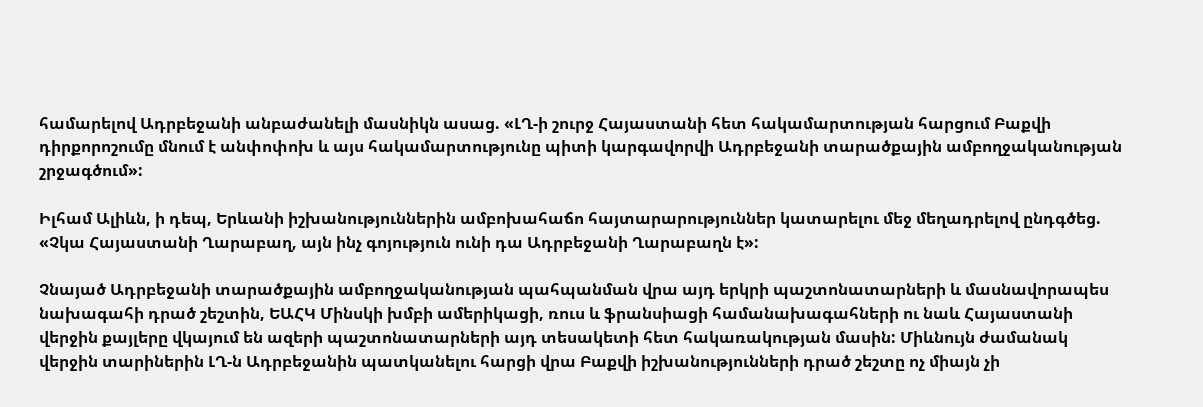համարելով Ադրբեջանի անբաժանելի մասնիկն ասաց. «ԼՂ-ի շուրջ Հայաստանի հետ հակամարտության հարցում Բաքվի դիրքորոշումը մնում է անփոփոխ և այս հակամարտությունը պիտի կարգավորվի Ադրբեջանի տարածքային ամբողջականության շրջագծում»:

Իլհամ Ալիևն, ի դեպ, Երևանի իշխանություններին ամբոխահաճո հայտարարություններ կատարելու մեջ մեղադրելով ընդգծեց. «Չկա Հայաստանի Ղարաբաղ, այն ինչ գոյություն ունի դա Ադրբեջանի Ղարաբաղն է»:

Չնայած Ադրբեջանի տարածքային ամբողջականության պահպանման վրա այդ երկրի պաշտոնատարների և մասնավորապես նախագահի դրած շեշտին, ԵԱՀԿ Մինսկի խմբի ամերիկացի, ռուս և ֆրանսիացի համանախագահների ու նաև Հայաստանի վերջին քայլերը վկայում են ազերի պաշտոնատարների այդ տեսակետի հետ հակառակության մասին: Միևնույն ժամանակ վերջին տարիներին ԼՂ-ն Ադրբեջանին պատկանելու հարցի վրա Բաքվի իշխանությունների դրած շեշտը ոչ միայն չի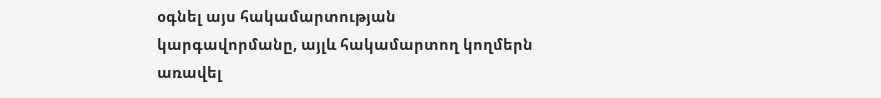օգնել այս հակամարտության կարգավորմանը, այլև հակամարտող կողմերն առավել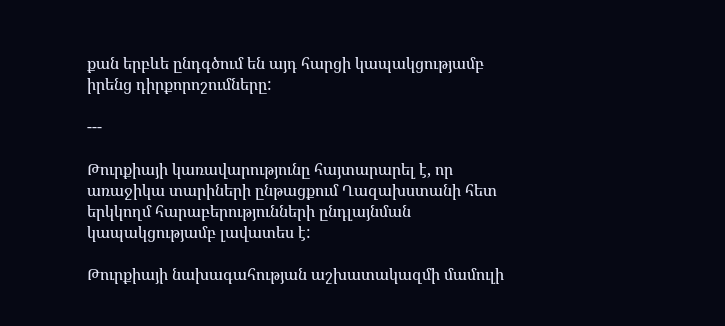քան երբևե ընդգծում են այդ հարցի կապակցությամբ իրենց դիրքորոշումները:

---

Թուրքիայի կառավարությունը հայտարարել է, որ առաջիկա տարիների ընթացքում Ղազախստանի հետ երկկողմ հարաբերությունների ընդլայնման կապակցությամբ լավատես է:

Թուրքիայի նախագահության աշխատակազմի մամուլի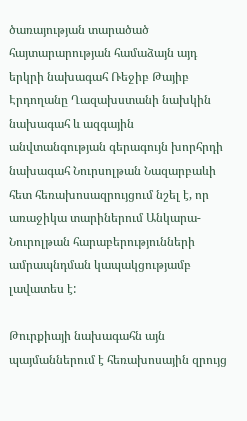ծառայության տարածած հայտարարության համաձայն այդ երկրի նախագահ Ռեջիբ Թայիբ Էրդողանը Ղազախստանի նախկին նախագահ և ազգային անվտանգության գերագույն խորհրդի նախագահ Նուրսոլթան Նազարբաևի հետ հեռախոսազրույցում նշել է, որ առաջիկա տարիներում Անկարա-Նուրոլթան հարաբերությունների ամրապնդման կապակցությամբ լավատես է:

Թուրքիայի նախագահն այն պայմաններում է հեռախոսային զրույց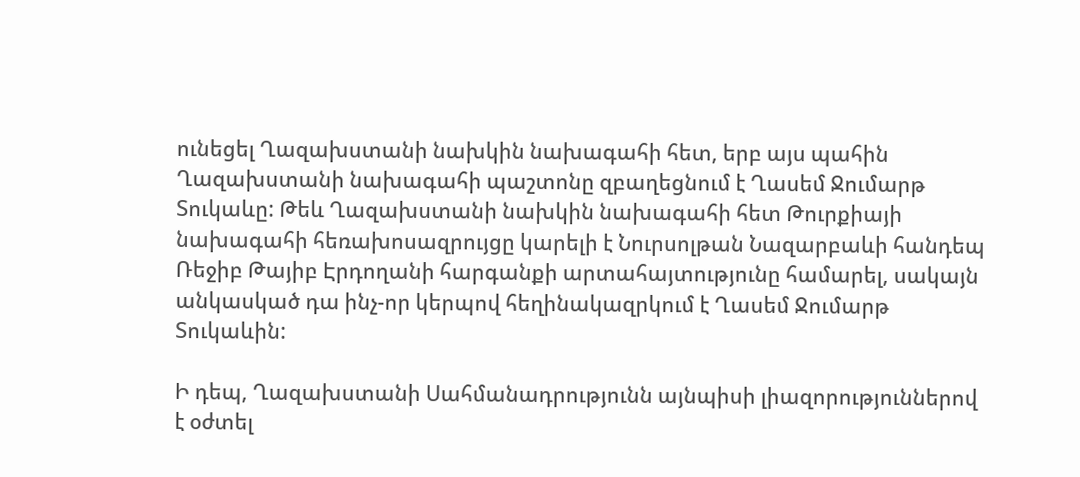ունեցել Ղազախստանի նախկին նախագահի հետ, երբ այս պահին Ղազախստանի նախագահի պաշտոնը զբաղեցնում է Ղասեմ Ջումարթ Տուկաևը: Թեև Ղազախստանի նախկին նախագահի հետ Թուրքիայի նախագահի հեռախոսազրույցը կարելի է Նուրսոլթան Նազարբաևի հանդեպ Ռեջիբ Թայիբ Էրդողանի հարգանքի արտահայտությունը համարել, սակայն անկասկած դա ինչ-որ կերպով հեղինակազրկում է Ղասեմ Ջումարթ Տուկաևին:

Ի դեպ, Ղազախստանի Սահմանադրությունն այնպիսի լիազորություններով է օժտել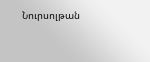Նուրսոլթան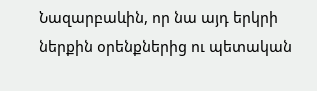Նազարբաևին, որ նա այդ երկրի ներքին օրենքներից ու պետական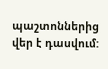պաշտոններից վեր է դասվում: